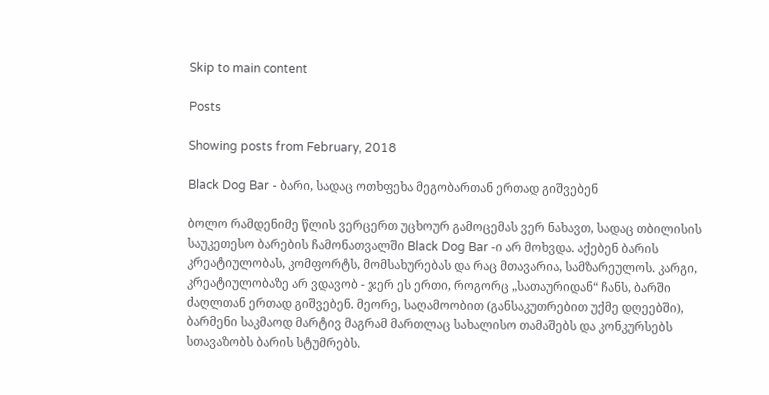Skip to main content

Posts

Showing posts from February, 2018

Black Dog Bar - ბარი, სადაც ოთხფეხა მეგობართან ერთად გიშვებენ

ბოლო რამდენიმე წლის ვერცერთ უცხოურ გამოცემას ვერ ნახავთ, სადაც თბილისის საუკეთესო ბარების ჩამონათვალში Black Dog Bar -ი არ მოხვდა. აქებენ ბარის კრეატიულობას, კომფორტს, მომსახურებას და რაც მთავარია, სამზარეულოს. კარგი, კრეატიულობაზე არ ვდავობ - ჯერ ეს ერთი, როგორც „სათაურიდან“ ჩანს, ბარში ძაღლთან ერთად გიშვებენ. მეორე, საღამოობით (განსაკუთრებით უქმე დღეებში), ბარმენი საკმაოდ მარტივ მაგრამ მართლაც სახალისო თამაშებს და კონკურსებს სთავაზობს ბარის სტუმრებს.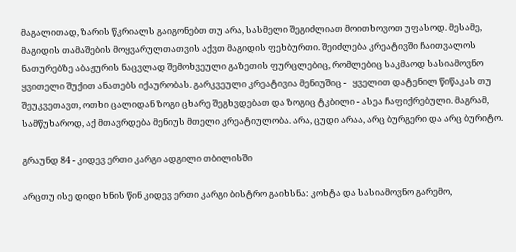მაგალითად, ზარის წკრიალს გაიგონებთ თუ არა, სასმელი შეგიძლიათ მოითხოვოთ უფასოდ. მესამე, მაგიდის თამაშების მოყვარულთათვის აქვთ მაგიდის ფეხბურთი. შეიძლება კრეატივში ჩაითვალოს ნათურებზე აბაჟურის ნაცვლად შემოხვეული გაზეთის ფურცლებიც, რომლებიც საკმაოდ სასიამოვნო ყვითელი შუქით ანათებს იქაურობას. გარკვეული კრეატივია მენიუშიც -   ყველით დატენილ წიწაკას თუ შეუკვეთავთ, ოთხი ცალიდან ზოგი ცხარე შეგხვდებათ და ზოგიც ტკბილი - ასეა ჩაფიქრებული. მაგრამ, სამწუხაროდ, აქ მთავრდება მენიუს მთელი კრეატიულობა. არა, ცუდი არაა, არც ბურგერი და არც ბურიტო.

გრაუნდ 84 - კიდევ ერთი კარგი ადგილი თბილისში

არცთუ ისე დიდი ხნის წინ კიდევ ერთი კარგი ბისტრო გაიხსნა: კოხტა და სასიამოვნო გარემო,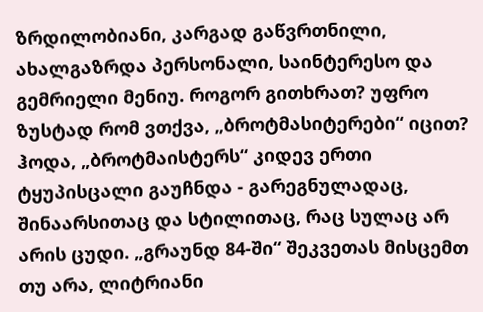ზრდილობიანი, კარგად გაწვრთნილი, ახალგაზრდა პერსონალი, საინტერესო და გემრიელი მენიუ. როგორ გითხრათ? უფრო ზუსტად რომ ვთქვა, „ბროტმასიტერები“ იცით? ჰოდა, „ბროტმაისტერს“ კიდევ ერთი ტყუპისცალი გაუჩნდა - გარეგნულადაც, შინაარსითაც და სტილითაც, რაც სულაც არ არის ცუდი. „გრაუნდ 84-ში“ შეკვეთას მისცემთ თუ არა, ლიტრიანი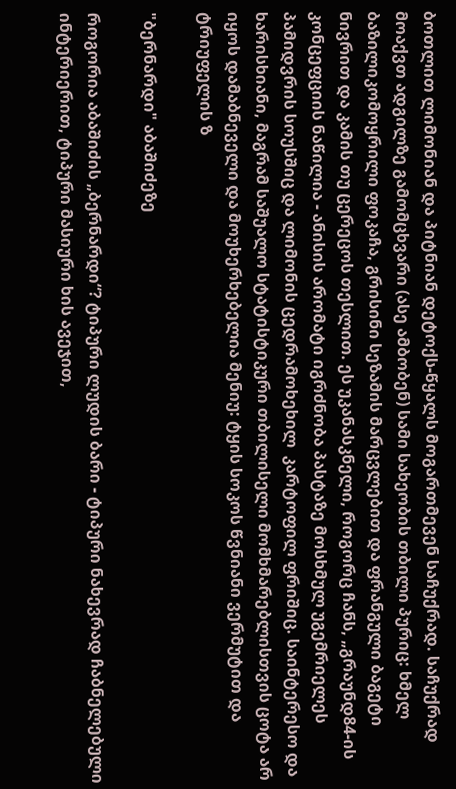ბოთლით ლიმონიან და პიტნიან დეტოქს-წყალს მოგართმევენ საჩუქრად. საჩუქრად მოაქვთ ადგილზე გამომცხვარი (ასე ამბობენ) სამი სახეობის თბილი პურიც: ხმელ ბაზილიკომოყრილი ფოკაჩა, გრისინი სეზამის მარცვლებით და ფრანგული ბაგეტი ნივრით და კამის თუ ცერეცოს თესლით. ეს უკანასკნელი, როგორც ჩანს, „გრაუნდ84-ის კონცეფციის ნაწილია - ანისის არომატი იგრძნობა პასტაზე მოსხმულ უგემრიელეს პამიდვრის სოუსშიც და ლიმონის ცედრამოხეხილ  კარტოფილ ფრიშიც. საინტერესო და ხარისხიანი, მაგრამ საშუალო სტატისტიკური თბილისელი მომხმარებლისთვის ცოტა არ იყოს დამაბნეველი და მოუხერხებელია მენიუ: ტყის სოკოს წვნიანი ვერმუტით და ტრიუფელის ზ

"ბერნარდი" აბაშიძეზე

როგორია აბაშიძის „ბერნარდი“? ტიპური ლუდის ბარი - ტიპური ნახევრად ჩაბნელებული ინტერიერით, ტიპური მასიური ხის ავეჯით,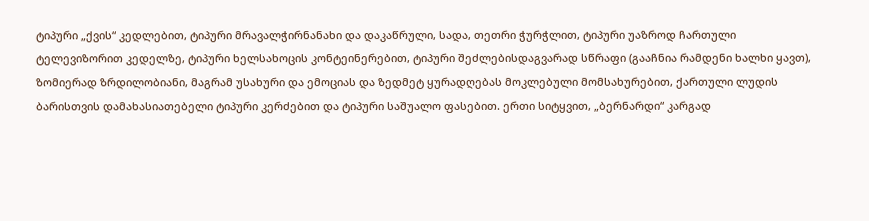ტიპური „ქვის“ კედლებით, ტიპური მრავალჭირნანახი და დაკაწრული, სადა, თეთრი ჭურჭლით, ტიპური უაზროდ ჩართული ტელევიზორით კედელზე, ტიპური ხელსახოცის კონტეინერებით, ტიპური შეძლებისდაგვარად სწრაფი (გააჩნია რამდენი ხალხი ყავთ), ზომიერად ზრდილობიანი, მაგრამ უსახური და ემოციას და ზედმეტ ყურადღებას მოკლებული მომსახურებით, ქართული ლუდის ბარისთვის დამახასიათებელი ტიპური კერძებით და ტიპური საშუალო ფასებით. ერთი სიტყვით, „ბერნარდი“ კარგად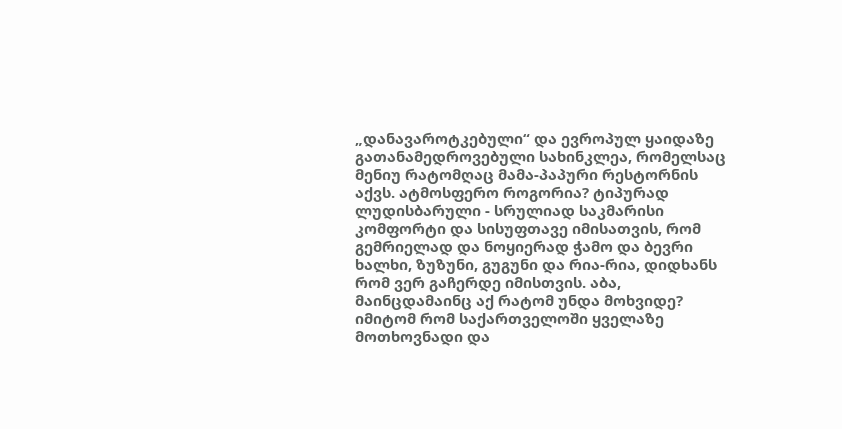„დანავაროტკებული“ და ევროპულ ყაიდაზე გათანამედროვებული სახინკლეა, რომელსაც მენიუ რატომღაც მამა-პაპური რესტორნის აქვს. ატმოსფერო როგორია? ტიპურად ლუდისბარული - სრულიად საკმარისი კომფორტი და სისუფთავე იმისათვის, რომ გემრიელად და ნოყიერად ჭამო და ბევრი ხალხი, ზუზუნი, გუგუნი და რია-რია, დიდხანს რომ ვერ გაჩერდე იმისთვის. აბა, მაინცდამაინც აქ რატომ უნდა მოხვიდე? იმიტომ რომ საქართველოში ყველაზე მოთხოვნადი და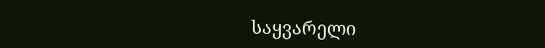საყვარელი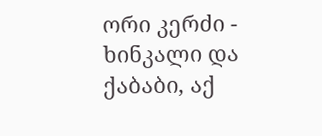ორი კერძი - ხინკალი და ქაბაბი, აქ